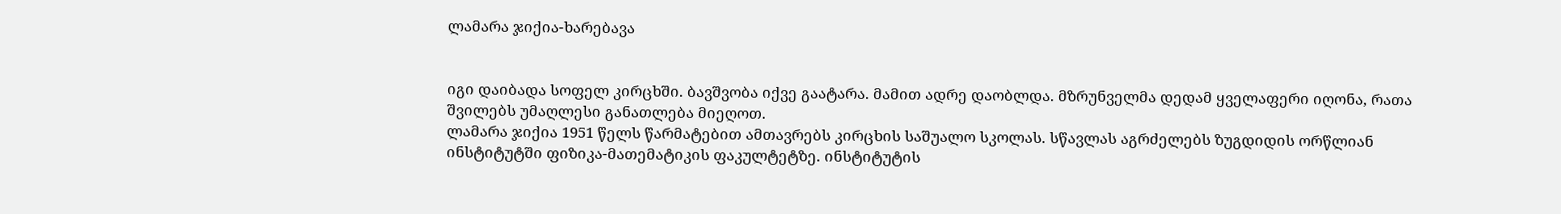ლამარა ჯიქია-ხარებავა


იგი დაიბადა სოფელ კირცხში. ბავშვობა იქვე გაატარა. მამით ადრე დაობლდა. მზრუნველმა დედამ ყველაფერი იღონა, რათა შვილებს უმაღლესი განათლება მიეღოთ.
ლამარა ჯიქია 1951 წელს წარმატებით ამთავრებს კირცხის საშუალო სკოლას. სწავლას აგრძელებს ზუგდიდის ორწლიან ინსტიტუტში ფიზიკა-მათემატიკის ფაკულტეტზე. ინსტიტუტის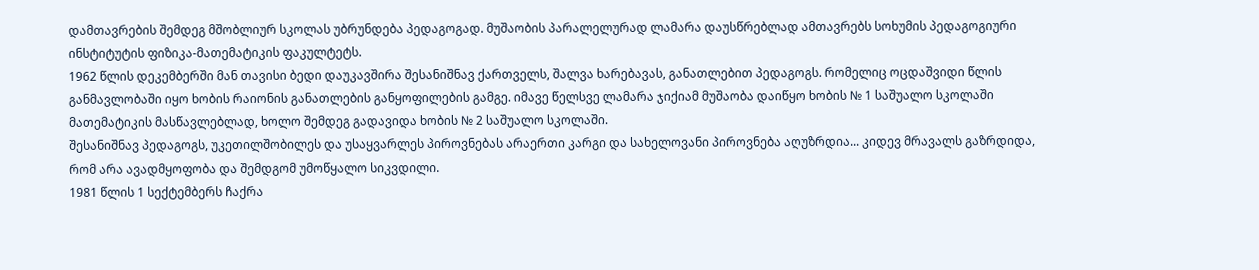დამთავრების შემდეგ მშობლიურ სკოლას უბრუნდება პედაგოგად. მუშაობის პარალელურად ლამარა დაუსწრებლად ამთავრებს სოხუმის პედაგოგიური ინსტიტუტის ფიზიკა-მათემატიკის ფაკულტეტს.
1962 წლის დეკემბერში მან თავისი ბედი დაუკავშირა შესანიშნავ ქართველს, შალვა ხარებავას, განათლებით პედაგოგს. რომელიც ოცდაშვიდი წლის განმავლობაში იყო ხობის რაიონის განათლების განყოფილების გამგე. იმავე წელსვე ლამარა ჯიქიამ მუშაობა დაიწყო ხობის № 1 საშუალო სკოლაში მათემატიკის მასწავლებლად, ხოლო შემდეგ გადავიდა ხობის № 2 საშუალო სკოლაში.
შესანიშნავ პედაგოგს, უკეთილშობილეს და უსაყვარლეს პიროვნებას არაერთი კარგი და სახელოვანი პიროვნება აღუზრდია... კიდევ მრავალს გაზრდიდა, რომ არა ავადმყოფობა და შემდგომ უმოწყალო სიკვდილი.
1981 წლის 1 სექტემბერს ჩაქრა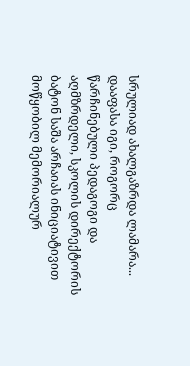სრულიად ახალგაზრდა ლამარა... დააფასა იგი, როგორც წარჩინებული პედაგოგი და აღმზრდელი, სკოლის დირექტორის ბატონ საშა არჩაიას ინიციატივით მოწყობილ მემორიალურ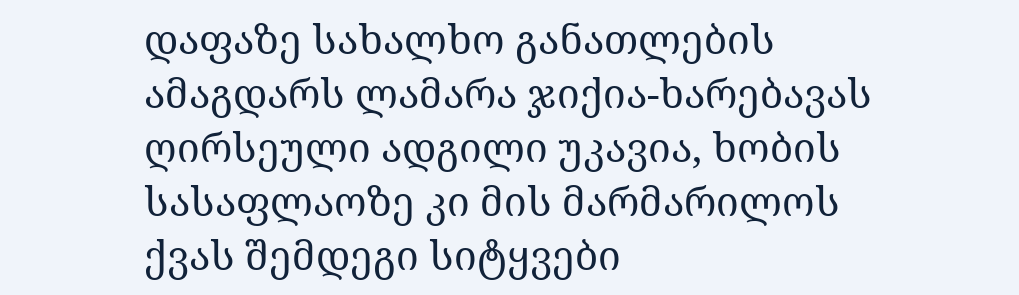დაფაზე სახალხო განათლების ამაგდარს ლამარა ჯიქია-ხარებავას ღირსეული ადგილი უკავია, ხობის სასაფლაოზე კი მის მარმარილოს ქვას შემდეგი სიტყვები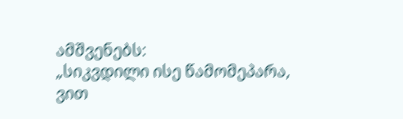ამშვენებს:
„სიკვდილი ისე წამომეპარა,
ვით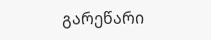გარეწარი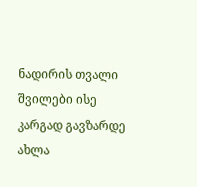ნადირის თვალი
შვილები ისე კარგად გავზარდე
ახლა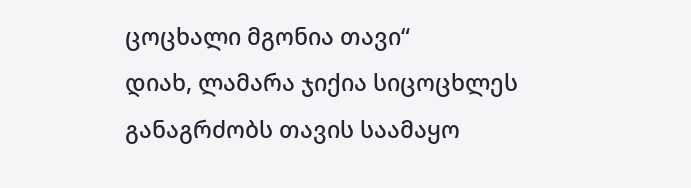ცოცხალი მგონია თავი“
დიახ, ლამარა ჯიქია სიცოცხლეს განაგრძობს თავის საამაყო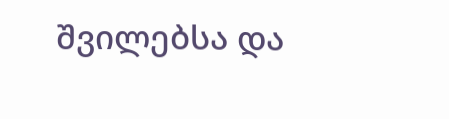შვილებსა და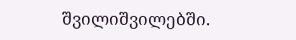შვილიშვილებში.